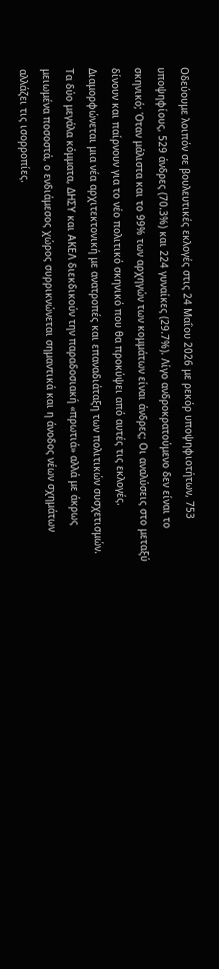Οδεύουμε λοιπόν σε βουλευτικές εκλογές στις 24 Μαΐου 2026 με ρεκόρ υποψηφιοτήτων, 753 υποψηφίους, 529 άνδρες (70.3%) και 224 γυναίκες (29.7%). Λίγο ανδροκρατούμενο δεν είναι το σκηνικό; Όταν μάλιστα και το 99% των αρχηγών των κομμάτων είναι άνδρες; Οι αναλύσεις στο μεταξύ δίνουν και παίρνουν για το νέο πολιτικό σκηνικό που θα προκύψει από αυτές τις εκλογές. Διαμορφώνεται μια νέα αρχιτεκτονική με ανατροπές και επαναδιάταξη των πολιτικών συσχετισμών. Τα δύο μεγάλα κόμματα, ΔΗΣΥ και ΑΚΕΛ διεκδικούν την παραδοσιακή «πρωτιά» αλλά με άκρως μειωμένα ποσοστά, ο ενδιάμεσος χώρος συρρικνώνεται σημαντικά και η άνοδος νέων σχημάτων αλλάζει τις ισορροπίες.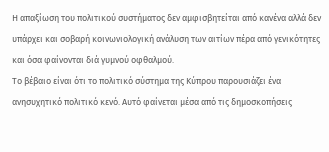Η απαξίωση του πολιτικού συστήματος δεν αμφισβητείται από κανένα αλλά δεν υπάρχει και σοβαρή κοινωνιολογική ανάλυση των αιτίων πέρα από γενικότητες και όσα φαίνονται διά γυμνού οφθαλμού.
Το βέβαιο είναι ότι το πολιτικό σύστημα της Κύπρου παρουσιάζει ένα ανησυχητικό πολιτικό κενό. Αυτό φαίνεται μέσα από τις δημοσκοπήσεις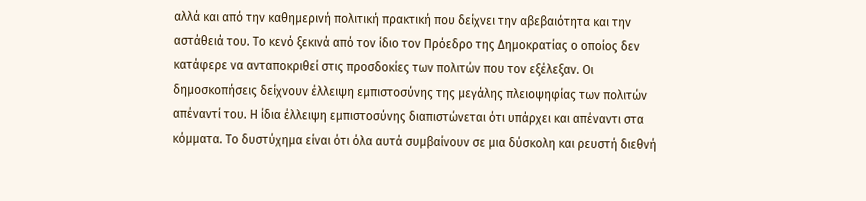αλλά και από την καθημερινή πολιτική πρακτική που δείχνει την αβεβαιότητα και την αστάθειά του. Το κενό ξεκινά από τον ίδιο τον Πρόεδρο της Δημοκρατίας ο οποίος δεν κατάφερε να ανταποκριθεί στις προσδοκίες των πολιτών που τον εξέλεξαν. Οι δημοσκοπήσεις δείχνουν έλλειψη εμπιστοσύνης της μεγάλης πλειοψηφίας των πολιτών απέναντί του. Η ίδια έλλειψη εμπιστοσύνης διαπιστώνεται ότι υπάρχει και απέναντι στα κόμματα. Το δυστύχημα είναι ότι όλα αυτά συμβαίνουν σε μια δύσκολη και ρευστή διεθνή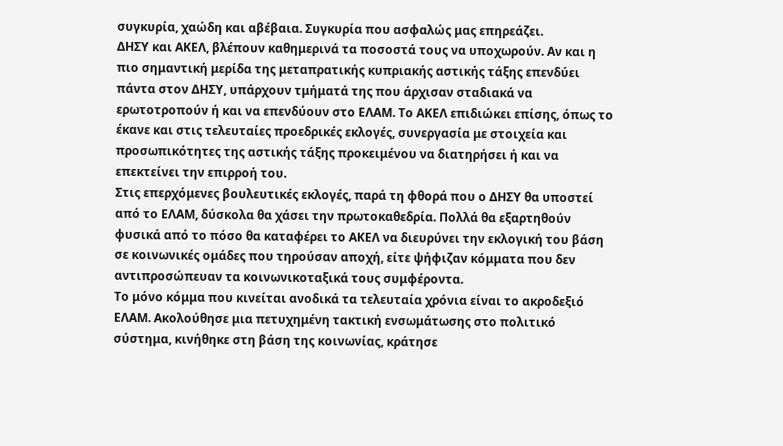συγκυρία, χαώδη και αβέβαια. Συγκυρία που ασφαλώς μας επηρεάζει.
ΔΗΣΥ και ΑΚΕΛ, βλέπουν καθημερινά τα ποσοστά τους να υποχωρούν. Αν και η πιο σημαντική μερίδα της μεταπρατικής κυπριακής αστικής τάξης επενδύει πάντα στον ΔΗΣΥ, υπάρχουν τμήματά της που άρχισαν σταδιακά να ερωτοτροπούν ή και να επενδύουν στο ΕΛΑΜ. Το ΑΚΕΛ επιδιώκει επίσης, όπως το έκανε και στις τελευταίες προεδρικές εκλογές, συνεργασία με στοιχεία και προσωπικότητες της αστικής τάξης προκειμένου να διατηρήσει ή και να επεκτείνει την επιρροή του.
Στις επερχόμενες βουλευτικές εκλογές, παρά τη φθορά που ο ΔΗΣΥ θα υποστεί από το ΕΛΑΜ, δύσκολα θα χάσει την πρωτοκαθεδρία. Πολλά θα εξαρτηθούν φυσικά από το πόσο θα καταφέρει το ΑΚΕΛ να διευρύνει την εκλογική του βάση σε κοινωνικές ομάδες που τηρούσαν αποχή, είτε ψήφιζαν κόμματα που δεν αντιπροσώπευαν τα κοινωνικοταξικά τους συμφέροντα.
Το μόνο κόμμα που κινείται ανοδικά τα τελευταία χρόνια είναι το ακροδεξιό ΕΛΑΜ. Ακολούθησε μια πετυχημένη τακτική ενσωμάτωσης στο πολιτικό σύστημα, κινήθηκε στη βάση της κοινωνίας, κράτησε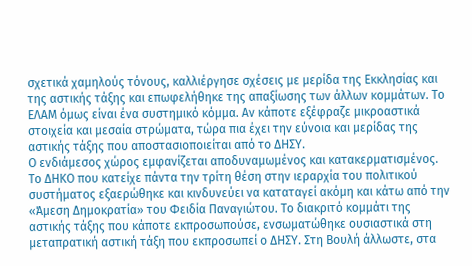σχετικά χαμηλούς τόνους, καλλιέργησε σχέσεις με μερίδα της Εκκλησίας και της αστικής τάξης και επωφελήθηκε της απαξίωσης των άλλων κομμάτων. Το ΕΛΑΜ όμως είναι ένα συστημικό κόμμα. Αν κάποτε εξέφραζε μικροαστικά στοιχεία και μεσαία στρώματα, τώρα πια έχει την εύνοια και μερίδας της αστικής τάξης που αποστασιοποιείται από το ΔΗΣΥ.
Ο ενδιάμεσος χώρος εμφανίζεται αποδυναμωμένος και κατακερματισμένος. Το ΔΗΚΟ που κατείχε πάντα την τρίτη θέση στην ιεραρχία του πολιτικού συστήματος εξαερώθηκε και κινδυνεύει να καταταγεί ακόμη και κάτω από την «Άμεση Δημοκρατία» του Φειδία Παναγιώτου. Το διακριτό κομμάτι της αστικής τάξης που κάποτε εκπροσωπούσε, ενσωματώθηκε ουσιαστικά στη μεταπρατική αστική τάξη που εκπροσωπεί ο ΔΗΣΥ. Στη Βουλή άλλωστε, στα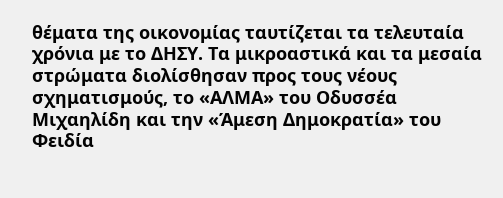θέματα της οικονομίας ταυτίζεται τα τελευταία χρόνια με το ΔΗΣΥ. Τα μικροαστικά και τα μεσαία στρώματα διολίσθησαν προς τους νέους σχηματισμούς, το «ΑΛΜΑ» του Οδυσσέα Μιχαηλίδη και την «Άμεση Δημοκρατία» του Φειδία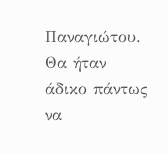Παναγιώτου. Θα ήταν άδικο πάντως να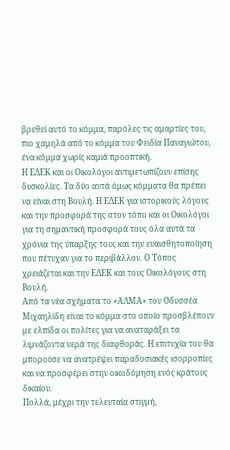βρεθεί αυτό το κόμμα, παρόλες τις αμαρτίες του, πιο χαμηλά από το κόμμα του Φειδία Παναγιώτου, ένα κόμμα χωρίς καμιά προοπτική.
Η ΕΔΕΚ και οι Οικολόγοι αντιμετωπίζουν επίσης δυσκολίες. Τα δύο αυτά όμως κόμματα θα πρέπει να είναι στη Βουλή. Η ΕΔΕΚ για ιστορικούς λόγους και την προσφορά της στον τόπο και οι Οικολόγοι για τη σημαντική προσφορά τους όλα αυτά τα χρόνια της ύπαρξης τους και την ευαισθητοποίηση που πέτυχαν για το περιβάλλον. Ο Τόπος χρειάζεται και την ΕΔΕΚ και τους Οικολόγους στη Βουλή.
Από τα νέα σχήματα το «ΑΛΜΑ» του Οδυσσέα Μιχαηλίδη είναι το κόμμα στο οποίο προσβλέπουν με ελπίδα οι πολίτες για να αναταράξει τα λιμνάζοντα νερά της διαφθοράς. Η επιτυχία του θα μπορούσε να ανατρέψει παραδοσιακές ισορροπίες και να προσφέρει στην οικοδόμηση ενός κράτους δικαίου.
Πολλά, μέχρι την τελευταία στιγμή,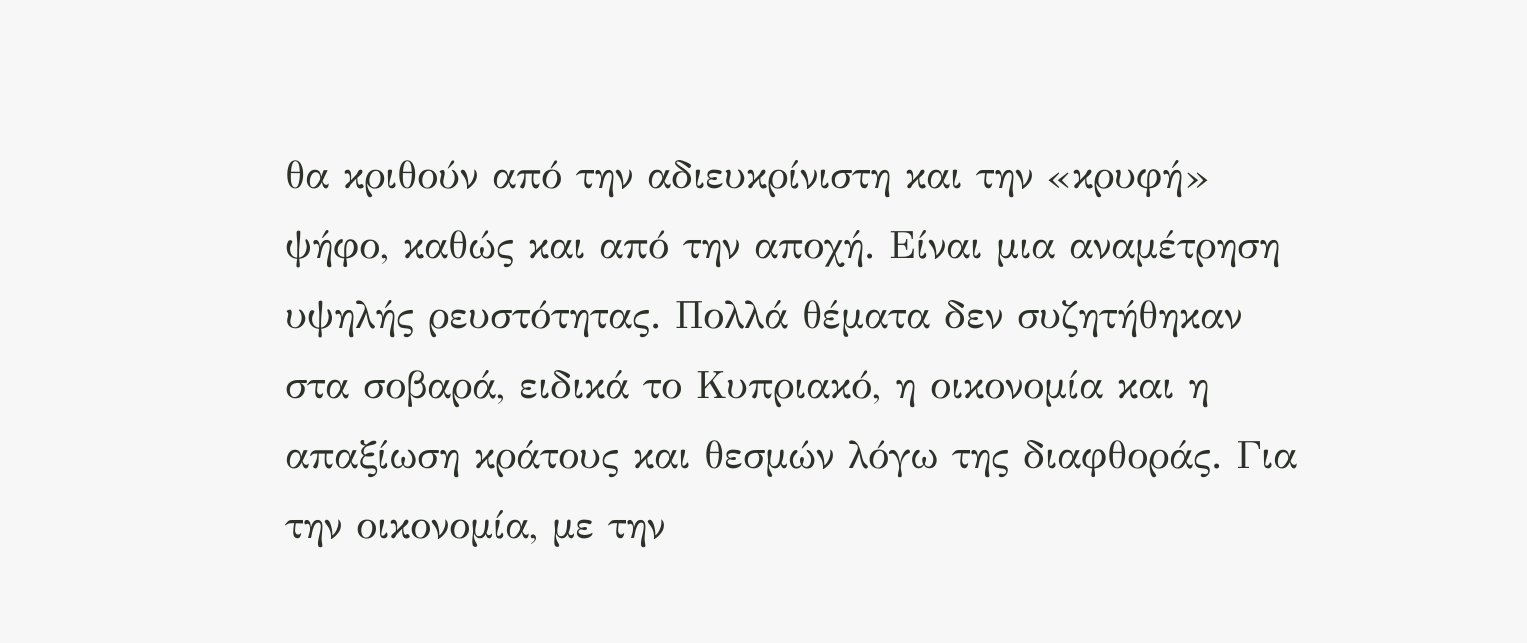θα κριθούν από την αδιευκρίνιστη και την «κρυφή» ψήφο, καθώς και από την αποχή. Είναι μια αναμέτρηση υψηλής ρευστότητας. Πολλά θέματα δεν συζητήθηκαν στα σοβαρά, ειδικά το Κυπριακό, η οικονομία και η απαξίωση κράτους και θεσμών λόγω της διαφθοράς. Για την οικονομία, με την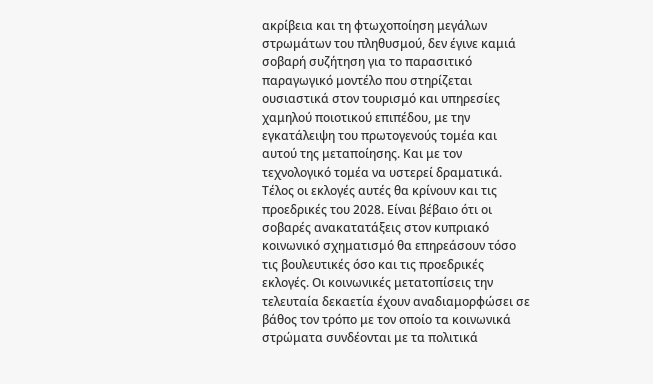ακρίβεια και τη φτωχοποίηση μεγάλων στρωμάτων του πληθυσμού, δεν έγινε καμιά σοβαρή συζήτηση για το παρασιτικό παραγωγικό μοντέλο που στηρίζεται ουσιαστικά στον τουρισμό και υπηρεσίες χαμηλού ποιοτικού επιπέδου, με την εγκατάλειψη του πρωτογενούς τομέα και αυτού της μεταποίησης. Και με τον τεχνολογικό τομέα να υστερεί δραματικά.
Τέλος οι εκλογές αυτές θα κρίνουν και τις προεδρικές του 2028. Είναι βέβαιο ότι οι σοβαρές ανακατατάξεις στον κυπριακό κοινωνικό σχηματισμό θα επηρεάσουν τόσο τις βουλευτικές όσο και τις προεδρικές εκλογές. Οι κοινωνικές μετατοπίσεις την τελευταία δεκαετία έχουν αναδιαμορφώσει σε βάθος τον τρόπο με τον οποίο τα κοινωνικά στρώματα συνδέονται με τα πολιτικά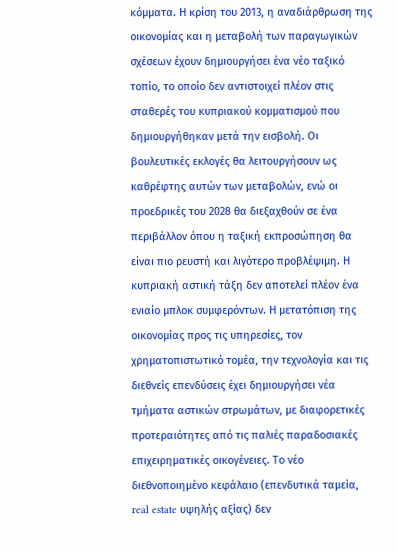κόμματα. Η κρίση του 2013, η αναδιάρθρωση της οικονομίας και η μεταβολή των παραγωγικών σχέσεων έχουν δημιουργήσει ένα νέο ταξικό τοπίο, το οποίο δεν αντιστοιχεί πλέον στις σταθερές του κυπριακού κομματισμού που δημιουργήθηκαν μετά την εισβολή. Οι βουλευτικές εκλογές θα λειτουργήσουν ως καθρέφτης αυτών των μεταβολών, ενώ οι προεδρικές του 2028 θα διεξαχθούν σε ένα περιβάλλον όπου η ταξική εκπροσώπηση θα είναι πιο ρευστή και λιγότερο προβλέψιμη. Η κυπριακή αστική τάξη δεν αποτελεί πλέον ένα ενιαίο μπλοκ συμφερόντων. Η μετατόπιση της οικονομίας προς τις υπηρεσίες, τον χρηματοπιστωτικό τομέα, την τεχνολογία και τις διεθνείς επενδύσεις έχει δημιουργήσει νέα τμήματα αστικών στρωμάτων, με διαφορετικές προτεραιότητες από τις παλιές παραδοσιακές επιχειρηματικές οικογένειες. Το νέο διεθνοποιημένο κεφάλαιο (επενδυτικά ταμεία, real estate υψηλής αξίας) δεν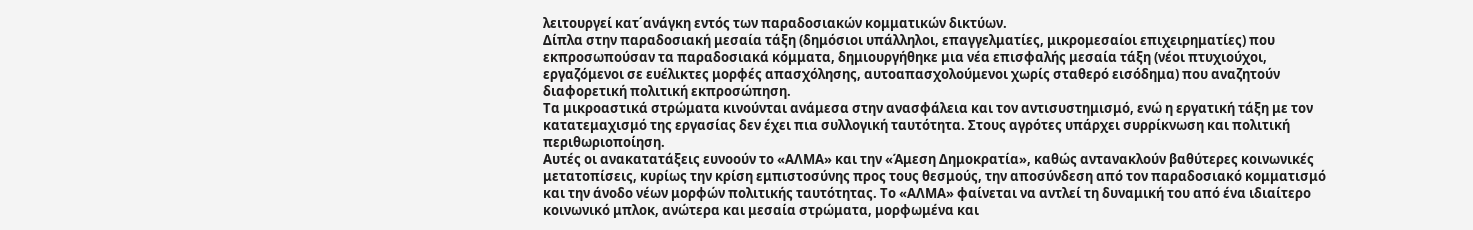λειτουργεί κατ΄ανάγκη εντός των παραδοσιακών κομματικών δικτύων.
Δίπλα στην παραδοσιακή μεσαία τάξη (δημόσιοι υπάλληλοι, επαγγελματίες, μικρομεσαίοι επιχειρηματίες) που εκπροσωπούσαν τα παραδοσιακά κόμματα, δημιουργήθηκε μια νέα επισφαλής μεσαία τάξη (νέοι πτυχιούχοι, εργαζόμενοι σε ευέλικτες μορφές απασχόλησης, αυτοαπασχολούμενοι χωρίς σταθερό εισόδημα) που αναζητούν διαφορετική πολιτική εκπροσώπηση.
Τα μικροαστικά στρώματα κινούνται ανάμεσα στην ανασφάλεια και τον αντισυστημισμό, ενώ η εργατική τάξη με τον κατατεμαχισμό της εργασίας δεν έχει πια συλλογική ταυτότητα. Στους αγρότες υπάρχει συρρίκνωση και πολιτική περιθωριοποίηση.
Αυτές οι ανακατατάξεις ευνοούν το «ΑΛΜΑ» και την «Άμεση Δημοκρατία», καθώς αντανακλούν βαθύτερες κοινωνικές μετατοπίσεις, κυρίως την κρίση εμπιστοσύνης προς τους θεσμούς, την αποσύνδεση από τον παραδοσιακό κομματισμό και την άνοδο νέων μορφών πολιτικής ταυτότητας. Το «ΑΛΜΑ» φαίνεται να αντλεί τη δυναμική του από ένα ιδιαίτερο κοινωνικό μπλοκ, ανώτερα και μεσαία στρώματα, μορφωμένα και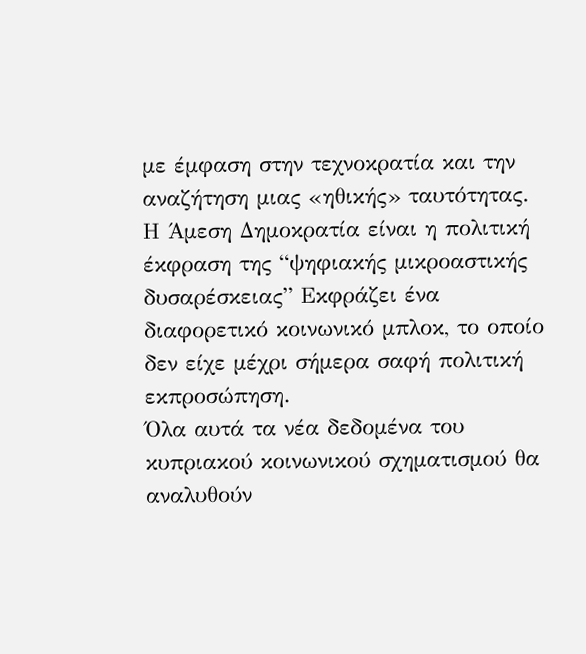με έμφαση στην τεχνοκρατία και την αναζήτηση μιας «ηθικής» ταυτότητας.
Η Άμεση Δημοκρατία είναι η πολιτική έκφραση της “ψηφιακής μικροαστικής δυσαρέσκειας” Εκφράζει ένα διαφορετικό κοινωνικό μπλοκ, το οποίο δεν είχε μέχρι σήμερα σαφή πολιτική εκπροσώπηση.
Όλα αυτά τα νέα δεδομένα του κυπριακού κοινωνικού σχηματισμού θα αναλυθούν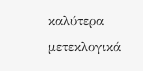καλύτερα μετεκλογικά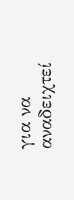για να αναδειχτεί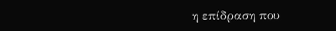η επίδραση που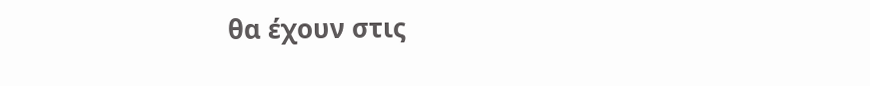θα έχουν στις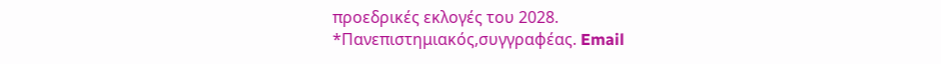προεδρικές εκλογές του 2028.
*Πανεπιστημιακός,συγγραφέας. Email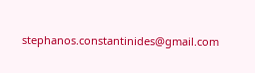stephanos.constantinides@gmail.com